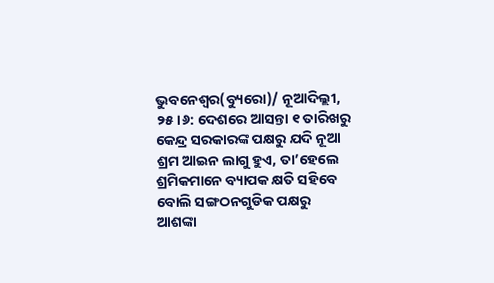ଭୁବନେଶ୍ୱର(ବ୍ୟୁରୋ)/ ନୂଆଦିଲ୍ଲୀ, ୨୫।୬: ଦେଶରେ ଆସନ୍ତା ୧ ତାରିଖରୁ କେନ୍ଦ୍ର ସରକାରଙ୍କ ପକ୍ଷରୁ ଯଦି ନୂଆ ଶ୍ରମ ଆଇନ ଲାଗୁ ହୁଏ, ତା’ହେଲେ ଶ୍ରମିକମାନେ ବ୍ୟାପକ କ୍ଷତି ସହିବେ ବୋଲି ସଙ୍ଗଠନଗୁଡିକ ପକ୍ଷରୁ ଆଶଙ୍କା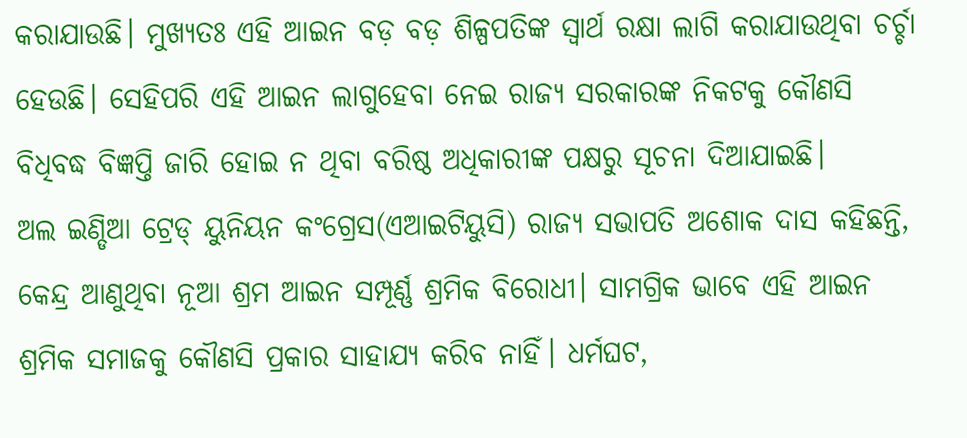କରାଯାଉଛି। ମୁଖ୍ୟତଃ ଏହି ଆଇନ ବଡ଼ ବଡ଼ ଶିଳ୍ପପତିଙ୍କ ସ୍ବାର୍ଥ ରକ୍ଷା ଲାଗି କରାଯାଉଥିବା ଚର୍ଚ୍ଚା ହେଉଛି। ସେହିପରି ଏହି ଆଇନ ଲାଗୁହେବା ନେଇ ରାଜ୍ୟ ସରକାରଙ୍କ ନିକଟକୁ କୌଣସି ବିଧିବଦ୍ଧ ବିଜ୍ଞପ୍ତି ଜାରି ହୋଇ ନ ଥିବା ବରିଷ୍ଠ ଅଧିକାରୀଙ୍କ ପକ୍ଷରୁ ସୂଚନା ଦିଆଯାଇଛି।
ଅଲ ଇଣ୍ଡିଆ ଟ୍ରେଡ୍ ୟୁନିୟନ କଂଗ୍ରେସ(ଏଆଇଟିୟୁସି) ରାଜ୍ୟ ସଭାପତି ଅଶୋକ ଦାସ କହିଛନ୍ତି, କେନ୍ଦ୍ର ଆଣୁଥିବା ନୂଆ ଶ୍ରମ ଆଇନ ସମ୍ପୂର୍ଣ୍ଣ ଶ୍ରମିକ ବିରୋଧୀ। ସାମଗ୍ରିକ ଭାବେ ଏହି ଆଇନ ଶ୍ରମିକ ସମାଜକୁ କୌଣସି ପ୍ରକାର ସାହାଯ୍ୟ କରିବ ନାହିଁ। ଧର୍ମଘଟ,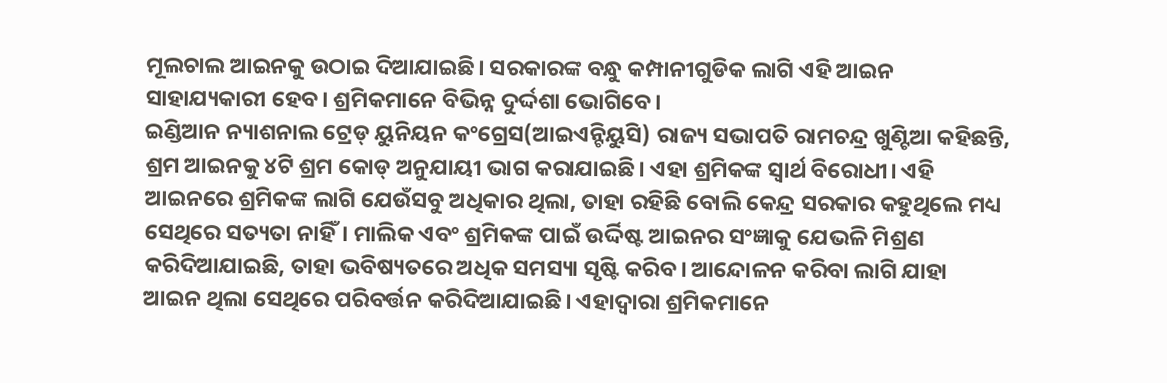ମୂଲଚାଲ ଆଇନକୁ ଉଠାଇ ଦିଆଯାଇଛି। ସରକାରଙ୍କ ବନ୍ଧୁ କମ୍ପାନୀଗୁଡିକ ଲାଗି ଏହି ଆଇନ ସାହାଯ୍ୟକାରୀ ହେବ। ଶ୍ରମିକମାନେ ବିଭିନ୍ନ ଦୁର୍ଦ୍ଦଶା ଭୋଗିବେ।
ଇଣ୍ଡିଆନ ନ୍ୟାଶନାଲ ଟ୍ରେଡ୍ ୟୁନିୟନ କଂଗ୍ରେସ(ଆଇଏନ୍ଟିୟୁସି) ରାଜ୍ୟ ସଭାପତି ରାମଚନ୍ଦ୍ର ଖୁଣ୍ଟିଆ କହିଛନ୍ତି, ଶ୍ରମ ଆଇନକୁ ୪ଟି ଶ୍ରମ କୋଡ୍ ଅନୁଯାୟୀ ଭାଗ କରାଯାଇଛି। ଏହା ଶ୍ରମିକଙ୍କ ସ୍ବାର୍ଥ ବିରୋଧୀ। ଏହି ଆଇନରେ ଶ୍ରମିକଙ୍କ ଲାଗି ଯେଉଁସବୁ ଅଧିକାର ଥିଲା, ତାହା ରହିଛି ବୋଲି କେନ୍ଦ୍ର ସରକାର କହୁଥିଲେ ମଧ୍ୟ ସେଥିରେ ସତ୍ୟତା ନାହିଁ। ମାଲିକ ଏବଂ ଶ୍ରମିକଙ୍କ ପାଇଁ ଉର୍ଦ୍ଦିଷ୍ଟ ଆଇନର ସଂଜ୍ଞାକୁ ଯେଭଳି ମିଶ୍ରଣ କରିଦିଆଯାଇଛି, ତାହା ଭବିଷ୍ୟତରେ ଅଧିକ ସମସ୍ୟା ସୃଷ୍ଟି କରିବ। ଆନ୍ଦୋଳନ କରିବା ଲାଗି ଯାହା ଆଇନ ଥିଲା ସେଥିରେ ପରିବର୍ତ୍ତନ କରିଦିଆଯାଇଛି। ଏହାଦ୍ୱାରା ଶ୍ରମିକମାନେ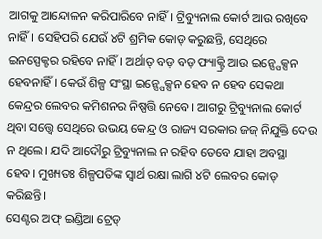ଆଗକୁ ଆନ୍ଦୋଳନ କରିପାରିବେ ନାହିଁ। ଟ୍ରିବ୍ୟୁନାଲ କୋର୍ଟ ଆଉ ରଖିବେ ନାହିଁ। ସେହିପରି ଯେଉଁ ୪ଟି ଶ୍ରମିକ କୋଡ୍ କରୁଛନ୍ତି, ସେଥିରେ ଇନସ୍ପେକ୍ଟର ରହିବେ ନାହିଁ। ଅର୍ଥାତ୍ ବଡ଼ ବଡ଼ ଫ୍ୟାକ୍ଟ୍ରି ଆଉ ଇନ୍ସ୍ପେକ୍ସନ ହେବନାହିଁ। କେଉଁ ଶିଳ୍ପ ସଂସ୍ଥା ଇନ୍ସ୍ପେକ୍ସନ ହେବ ନ ହେବ ସେକଥା କେନ୍ଦ୍ରର ଲେବର କମିଶନର ନିଷ୍ପତ୍ତି ନେବେ। ଆଗରୁ ଟ୍ରିବ୍ୟୁନାଲ କୋର୍ଟ ଥିବା ସତ୍ତ୍ୱେ ସେଥିରେ ଉଭୟ କେନ୍ଦ୍ର ଓ ରାଜ୍ୟ ସରକାର ଜଜ୍ ନିଯୁକ୍ତି ଦେଉ ନ ଥିଲେ। ଯଦି ଆଦୌରୁ ଟ୍ରିବ୍ୟୁନାଲ ନ ରହିବ ତେବେ ଯାହା ଅବସ୍ଥା ହେବ। ମୁଖ୍ୟତଃ ଶିଳ୍ପପତିଙ୍କ ସ୍ବାର୍ଥ ରକ୍ଷା ଲାଗି ୪ଟି ଲେବର କୋଡ୍ କରିଛନ୍ତି।
ସେଣ୍ଟର ଅଫ୍ ଇଣ୍ଡିଆ ଟ୍ରେଡ୍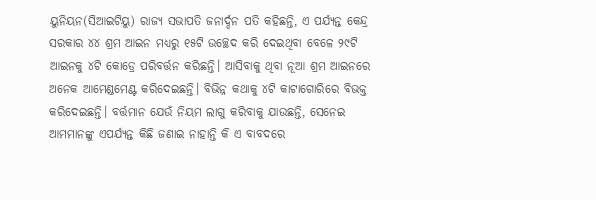ୟୁନିୟନ(ସିଆଇଟିୟୁ) ରାଜ୍ୟ ସଭାପତି ଜନାର୍ଦ୍ଦନ ପତି କହିଛନ୍ତି, ଏ ପର୍ଯ୍ୟନ୍ତ କେନ୍ଦ୍ର ସରକାର ୪୪ ଶ୍ରମ ଆଇନ ମଧ୍ୟରୁ ୧୫ଟି ଉଚ୍ଛେଦ କରି ଦେଇଥିବା ବେଳେ ୨୯ଟି ଆଇନକୁ ୪ଟି କୋଡ୍ରେ ପରିବର୍ତ୍ତନ କରିଛନ୍ତି। ଆସିବାକୁ ଥିବା ନୂଆ ଶ୍ରମ ଆଇନରେ ଅନେକ ଆମେଣ୍ଡମେଣ୍ଟ କରିଦେଇଛନ୍ତି। ବିଭିନ୍ନ କଥାକୁ ୪ଟି କାଟାଗୋରିରେ ବିଭକ୍ତ କରିଦେଇଛନ୍ତି। ବର୍ତ୍ତମାନ ଯେଉଁ ନିୟମ ଲାଗୁ କରିବାକୁ ଯାଉଛନ୍ତି, ସେନେଇ ଆମମାନଙ୍କୁ ଏପର୍ଯ୍ୟନ୍ତ କିଛି ଜଣାଇ ନାହାନ୍ତି କି ଏ ବାବଦରେ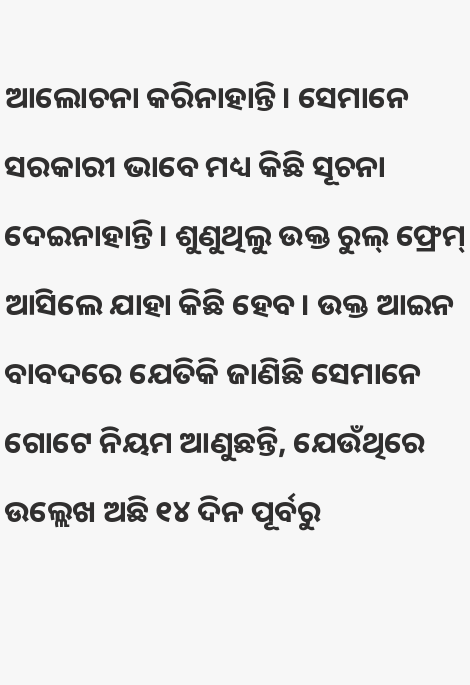ଆଲୋଚନା କରିନାହାନ୍ତି। ସେମାନେ ସରକାରୀ ଭାବେ ମଧ୍ୟ କିଛି ସୂଚନା ଦେଇନାହାନ୍ତି। ଶୁଣୁଥିଲୁ ଉକ୍ତ ରୁଲ୍ ଫ୍ରେମ୍ ଆସିଲେ ଯାହା କିଛି ହେବ। ଉକ୍ତ ଆଇନ ବାବଦରେ ଯେତିକି ଜାଣିଛି ସେମାନେ ଗୋଟେ ନିୟମ ଆଣୁଛନ୍ତି, ଯେଉଁଥିରେ ଉଲ୍ଲେଖ ଅଛି ୧୪ ଦିନ ପୂର୍ବରୁ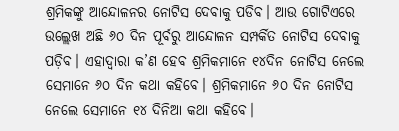ଶ୍ରମିକଙ୍କୁ ଆନ୍ଦୋଳନର ନୋଟିସ ଦେବାକୁ ପଡିବ। ଆଉ ଗୋଟିଏରେ ଉଲ୍ଲେଖ ଅଛି ୬୦ ଦିନ ପୂର୍ବରୁ ଆନ୍ଦୋଳନ ସମ୍ପର୍କିତ ନୋଟିସ ଦେବାକୁ ପଡ଼ିବ। ଏହାଦ୍ୱାରା କ’ଣ ହେବ ଶ୍ରମିକମାନେ ୧୪ଦିନ ନୋଟିସ ନେଲେ ସେମାନେ ୬୦ ଦିନ କଥା କହିବେ। ଶ୍ରମିକମାନେ ୬୦ ଦିନ ନୋଟିସ ନେଲେ ସେମାନେ ୧୪ ଦିନିଆ କଥା କହିବେ।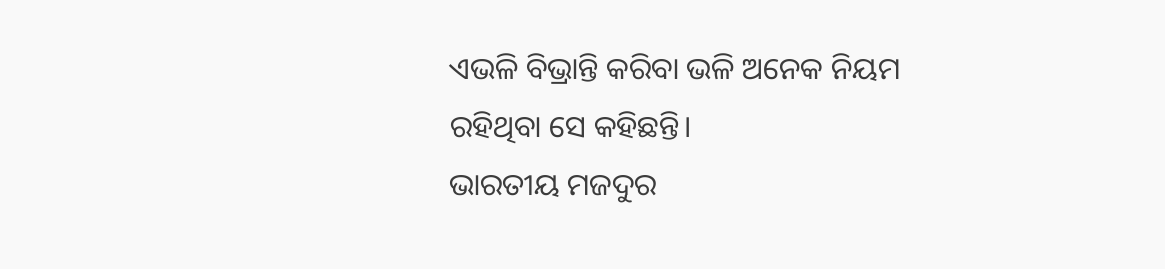ଏଭଳି ବିଭ୍ରାନ୍ତି କରିବା ଭଳି ଅନେକ ନିୟମ ରହିଥିବା ସେ କହିଛନ୍ତି।
ଭାରତୀୟ ମଜଦୁର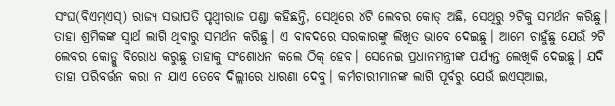ସଂଘ(ବିଏମ୍ଏସ୍) ରାଜ୍ୟ ସଭାପତି ପୃଥ୍ବୀରାଜ ପଣ୍ଡା କହିଛନ୍ତି, ସେଥିରେ ୪ଟି ଲେବର କୋଡ୍ ଅଛି, ସେଥିରୁ ୨ଟିକୁ ସମର୍ଥନ କରିଛୁ। ତାହା ଶ୍ରମିକଙ୍କ ସ୍ବାର୍ଥ ଲାଗି ଥିବାରୁ ସମର୍ଥନ କରିଛୁ। ଏ ବାବଦରେ ସରକାରଙ୍କୁ ଲିଖିତ ଭାବେ ଦେଇଛୁ। ଆମେ ଚାହୁଁଛୁ ଯେଉଁ ୨ଟି ଲେବର କୋଡ୍କୁ ବିରୋଧ କରୁଛୁ ତାହାକୁ ସଂଶୋଧନ କଲେ ଠିକ୍ ହେବ। ସେନେଇ ପ୍ରଧାନମନ୍ତ୍ରୀଙ୍କ ପର୍ଯ୍ୟନ୍ତ ଲେଖିକି ଦେଇଛୁ। ଯଦି ତାହା ପରିବର୍ତ୍ତନ କରା ନ ଯାଏ ତେବେ ଦିଲ୍ଲୀରେ ଧାରଣା ଦେବୁ। କର୍ମଚାରୀମାନଙ୍କ ଲାଗି ପୂର୍ବରୁ ଯେଉଁ ଇଏସ୍ଆଇ,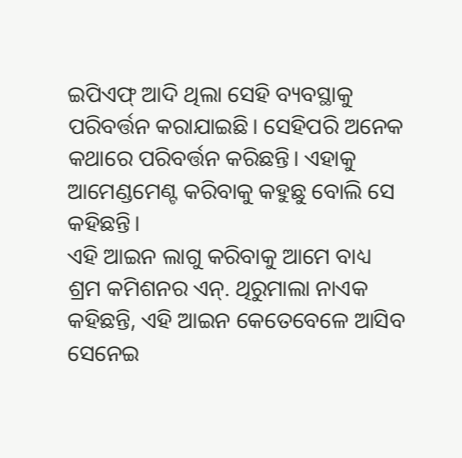ଇପିଏଫ୍ ଆଦି ଥିଲା ସେହି ବ୍ୟବସ୍ଥାକୁ ପରିବର୍ତ୍ତନ କରାଯାଇଛି। ସେହିପରି ଅନେକ କଥାରେ ପରିବର୍ତ୍ତନ କରିଛନ୍ତି। ଏହାକୁ ଆମେଣ୍ଡମେଣ୍ଟ କରିବାକୁ କହୁଛୁ ବୋଲି ସେ କହିଛନ୍ତି।
ଏହି ଆଇନ ଲାଗୁ କରିବାକୁ ଆମେ ବାଧ୍ୟ
ଶ୍ରମ କମିଶନର ଏନ୍. ଥିରୁମାଲା ନାଏକ କହିଛନ୍ତି, ଏହି ଆଇନ କେତେବେଳେ ଆସିବ ସେନେଇ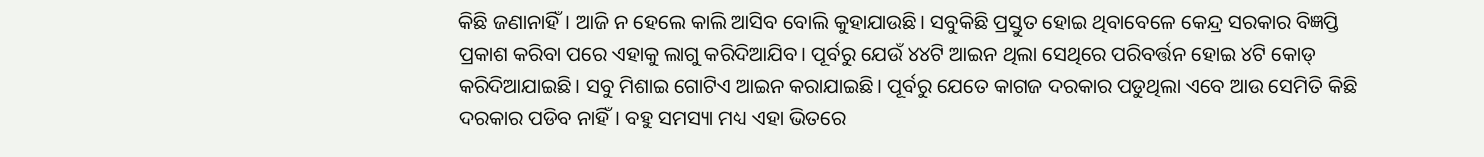କିଛି ଜଣାନାହିଁ। ଆଜି ନ ହେଲେ କାଲି ଆସିବ ବୋଲି କୁହାଯାଉଛି। ସବୁକିଛି ପ୍ରସ୍ତୁତ ହୋଇ ଥିବାବେଳେ କେନ୍ଦ୍ର ସରକାର ବିଜ୍ଞପ୍ତି ପ୍ରକାଶ କରିବା ପରେ ଏହାକୁ ଲାଗୁ କରିଦିଆଯିବ। ପୂର୍ବରୁ ଯେଉଁ ୪୪ଟି ଆଇନ ଥିଲା ସେଥିରେ ପରିବର୍ତ୍ତନ ହୋଇ ୪ଟି କୋଡ୍ କରିଦିଆଯାଇଛି। ସବୁ ମିଶାଇ ଗୋଟିଏ ଆଇନ କରାଯାଇଛି। ପୂର୍ବରୁ ଯେତେ କାଗଜ ଦରକାର ପଡୁଥିଲା ଏବେ ଆଉ ସେମିତି କିଛି ଦରକାର ପଡିବ ନାହିଁ। ବହୁ ସମସ୍ୟା ମଧ୍ୟ ଏହା ଭିତରେ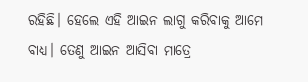ରହିଛି। ହେଲେ ଏହି ଆଇନ ଲାଗୁ କରିବାକୁ ଆମେ ବାଧ୍ୟ। ତେଣୁ ଆଇନ ଆସିବା ମାତ୍ରେ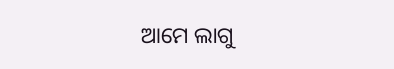ଆମେ ଲାଗୁ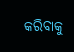କରିବାକୁ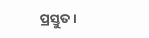ପ୍ରସ୍ତୁତ।